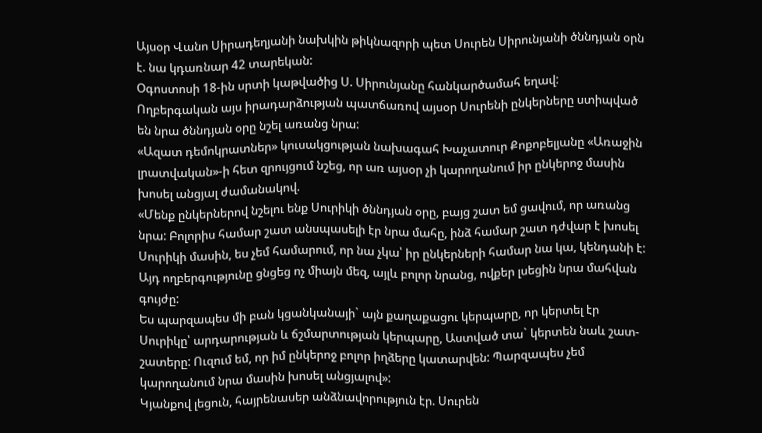Այսօր Վանո Սիրադեղյանի նախկին թիկնազորի պետ Սուրեն Սիրունյանի ծննդյան օրն է. նա կդառնար 42 տարեկան:
Օգոստոսի 18-ին սրտի կաթվածից Ս. Սիրունյանը հանկարծամահ եղավ:
Ողբերգական այս իրադարձության պատճառով այսօր Սուրենի ընկերները ստիպված են նրա ծննդյան օրը նշել առանց նրա:
«Ազատ դեմոկրատներ» կուսակցության նախագահ Խաչատուր Քոքոբելյանը «Առաջին լրատվական»-ի հետ զրույցում նշեց, որ առ այսօր չի կարողանում իր ընկերոջ մասին խոսել անցյալ ժամանակով.
«Մենք ընկերներով նշելու ենք Սուրիկի ծննդյան օրը, բայց շատ եմ ցավում, որ առանց նրա: Բոլորիս համար շատ անսպասելի էր նրա մահը, ինձ համար շատ դժվար է խոսել Սուրիկի մասին, ես չեմ համարում, որ նա չկա՝ իր ընկերների համար նա կա, կենդանի է: Այդ ողբերգությունը ցնցեց ոչ միայն մեզ, այլև բոլոր նրանց, ովքեր լսեցին նրա մահվան գույժը:
Ես պարզապես մի բան կցանկանայի` այն քաղաքացու կերպարը, որ կերտել էր Սուրիկը՝ արդարության և ճշմարտության կերպարը, Աստված տա` կերտեն նաև շատ-շատերը: Ուզում եմ, որ իմ ընկերոջ բոլոր իղձերը կատարվեն: Պարզապես չեմ կարողանում նրա մասին խոսել անցյալով»:
Կյանքով լեցուն, հայրենասեր անձնավորություն էր. Սուրեն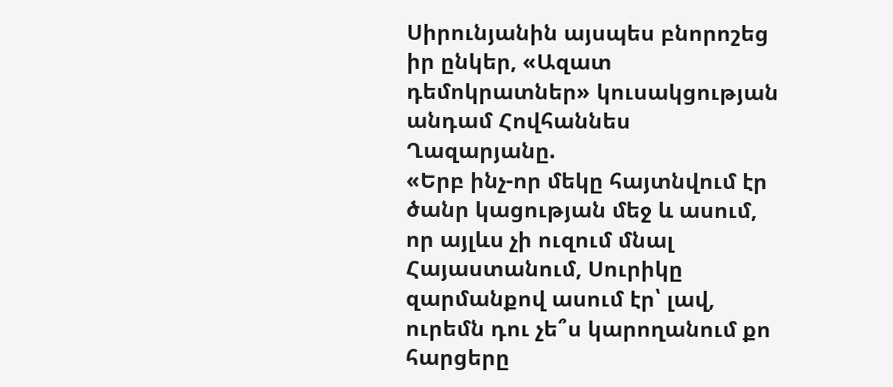Սիրունյանին այսպես բնորոշեց իր ընկեր, «Ազատ դեմոկրատներ» կուսակցության անդամ Հովհաննես Ղազարյանը.
«Երբ ինչ-որ մեկը հայտնվում էր ծանր կացության մեջ և ասում, որ այլևս չի ուզում մնալ Հայաստանում, Սուրիկը զարմանքով ասում էր՝ լավ, ուրեմն դու չե՞ս կարողանում քո հարցերը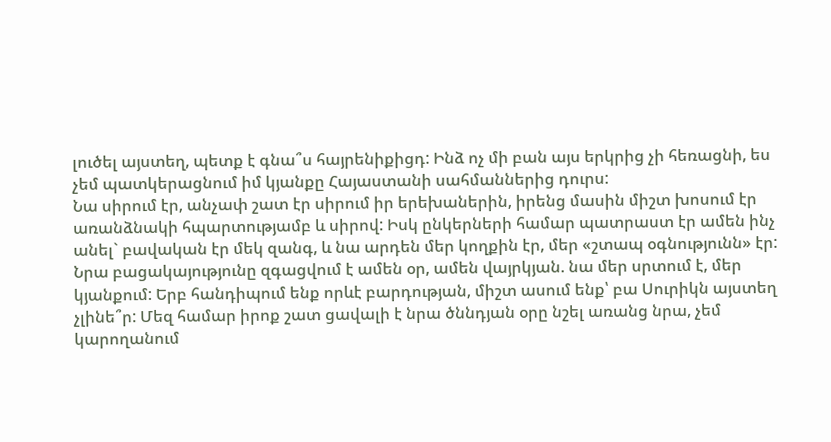լուծել այստեղ, պետք է գնա՞ս հայրենիքիցդ: Ինձ ոչ մի բան այս երկրից չի հեռացնի, ես չեմ պատկերացնում իմ կյանքը Հայաստանի սահմաններից դուրս:
Նա սիրում էր, անչափ շատ էր սիրում իր երեխաներին, իրենց մասին միշտ խոսում էր առանձնակի հպարտությամբ և սիրով: Իսկ ընկերների համար պատրաստ էր ամեն ինչ անել` բավական էր մեկ զանգ, և նա արդեն մեր կողքին էր, մեր «շտապ օգնությունն» էր:
Նրա բացակայությունը զգացվում է ամեն օր, ամեն վայրկյան. նա մեր սրտում է, մեր կյանքում: Երբ հանդիպում ենք որևէ բարդության, միշտ ասում ենք՝ բա Սուրիկն այստեղ չլինե՞ր: Մեզ համար իրոք շատ ցավալի է նրա ծննդյան օրը նշել առանց նրա, չեմ կարողանում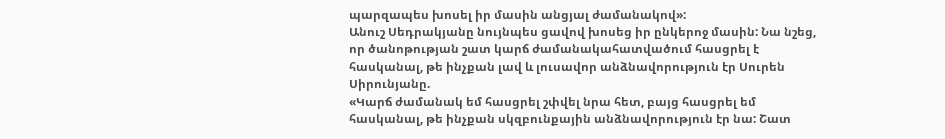պարզապես խոսել իր մասին անցյալ ժամանակով»:
Անուշ Սեդրակյանը նույնպես ցավով խոսեց իր ընկերոջ մասին: Նա նշեց, որ ծանոթության շատ կարճ ժամանակահատվածում հասցրել է հասկանալ, թե ինչքան լավ և լուսավոր անձնավորություն էր Սուրեն Սիրունյանը.
«Կարճ ժամանակ եմ հասցրել շփվել նրա հետ, բայց հասցրել եմ հասկանալ, թե ինչքան սկզբունքային անձնավորություն էր նա: Շատ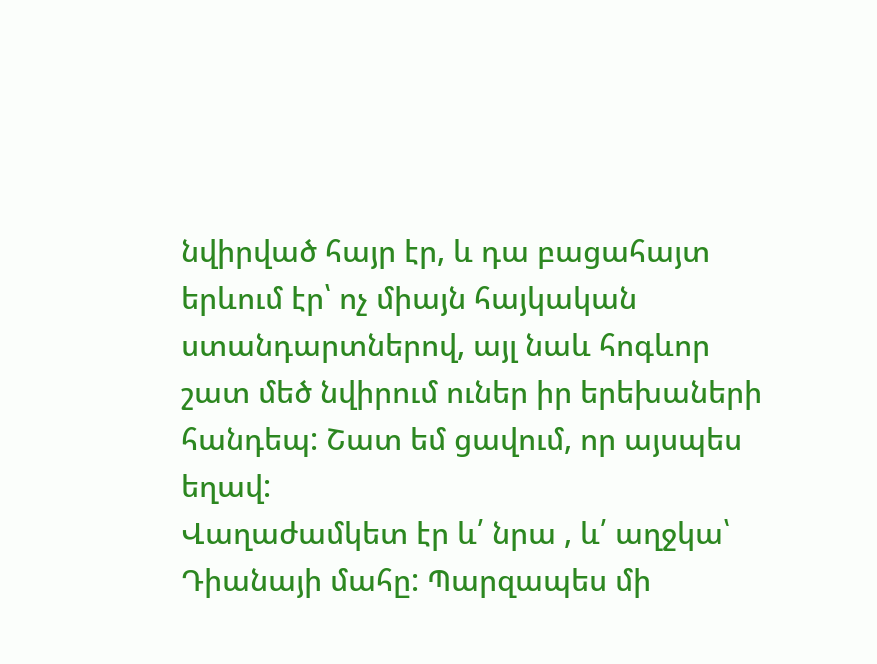նվիրված հայր էր, և դա բացահայտ երևում էր՝ ոչ միայն հայկական ստանդարտներով, այլ նաև հոգևոր շատ մեծ նվիրում ուներ իր երեխաների հանդեպ: Շատ եմ ցավում, որ այսպես եղավ:
Վաղաժամկետ էր և՛ նրա , և՛ աղջկա՝ Դիանայի մահը: Պարզապես մի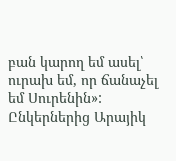բան կարող եմ ասել՝ ուրախ եմ, որ ճանաչել եմ Սուրենին»:
Ընկերներից Արայիկ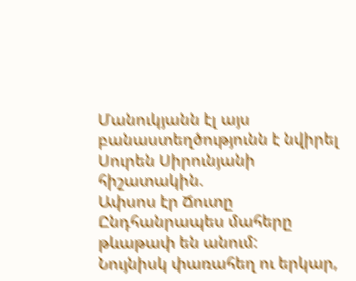Մանուկյանն էլ այս բանաստեղծությունն է նվիրել Սուրեն Սիրունյանի հիշատակին.
Ափսոս էր Ճուտը
Ընդհանրապես մահերը թևաթափ են անում:
Նույնիսկ փառահեղ ու երկար,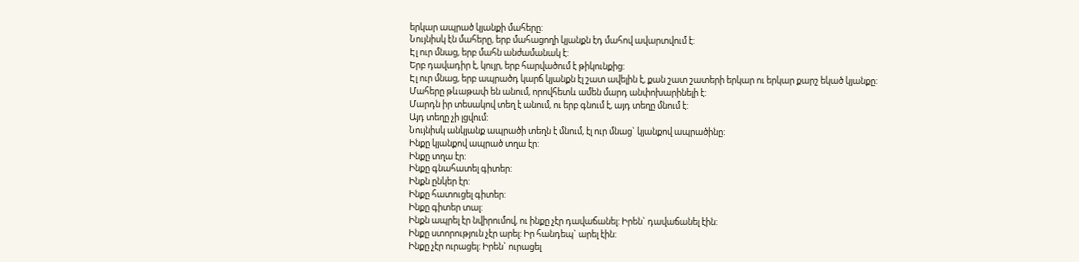երկար ապրած կյանքի մահերը:
Նույնիսկ էն մահերը, երբ մահացողի կյանքն էդ մահով ավարտվում է:
Էլ ուր մնաց, երբ մահն անժամանակ է:
Երբ դավադիր է, կույր, երբ հարվածում է թիկունքից:
Էլ ուր մնաց, երբ ապրածդ կարճ կյանքն էլ շատ ավելին է, քան շատ շատերի երկար ու երկար քարշ եկած կյանքը:
Մահերը թևաթափ են անում, որովհետև ամեն մարդ անփոխարինելի է:
Մարդն իր տեսակով տեղ է անում, ու երբ գնում է, այդ տեղը մնում է:
Այդ տեղը չի լցվում:
Նույնիսկ անկյանք ապրածի տեղն է մնում, էլ ուր մնաց` կյանքով ապրածինը:
Ինքը կյանքով ապրած տղա էր:
Ինքը տղա էր:
Ինքը գնահատել գիտեր:
Ինքն ընկեր էր:
Ինքը հատուցել գիտեր:
Ինքը գիտեր տալ:
Ինքն ապրել էր նվիրումով, ու ինքը չէր դավաճանել: Իրեն` դավաճանել էին:
Ինքը ստորություն չէր արել: Իր հանդեպ` արել էին:
Ինքը չէր ուրացել: Իրեն` ուրացել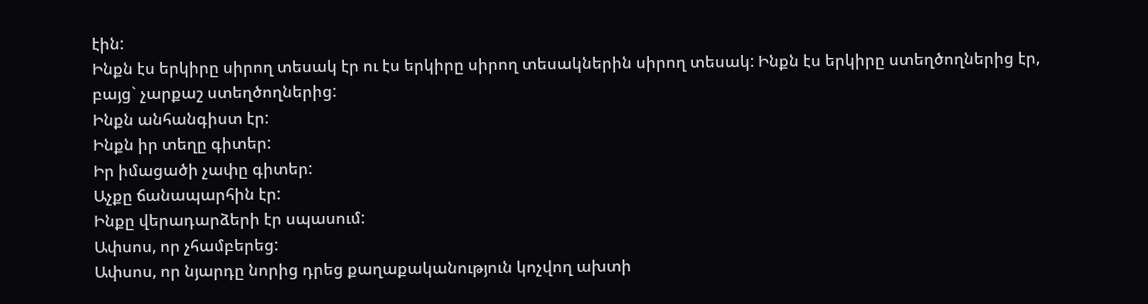էին:
Ինքն էս երկիրը սիրող տեսակ էր ու էս երկիրը սիրող տեսակներին սիրող տեսակ: Ինքն էս երկիրը ստեղծողներից էր, բայց` չարքաշ ստեղծողներից:
Ինքն անհանգիստ էր:
Ինքն իր տեղը գիտեր:
Իր իմացածի չափը գիտեր:
Աչքը ճանապարհին էր:
Ինքը վերադարձերի էր սպասում:
Ափսոս, որ չհամբերեց:
Ափսոս, որ նյարդը նորից դրեց քաղաքականություն կոչվող ախտի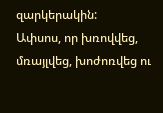զարկերակին:
Ափսոս, որ խռովվեց, մռայլվեց, խոժոռվեց ու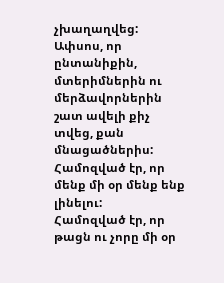չխաղաղվեց:
Ափսոս, որ ընտանիքին, մտերիմներին ու մերձավորներին շատ ավելի քիչ տվեց, քան մնացածներիս:
Համոզված էր, որ մենք մի օր մենք ենք լինելու:
Համոզված էր, որ թացն ու չորը մի օր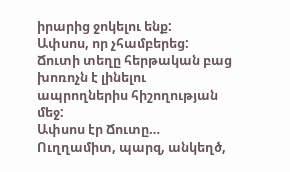իրարից ջոկելու ենք:
Ափսոս, որ չհամբերեց:
Ճուտի տեղը հերթական բաց խոռոչն է լինելու ապրողներիս հիշողության մեջ:
Ափսոս էր Ճուտը…
Ուղղամիտ, պարզ, անկեղծ,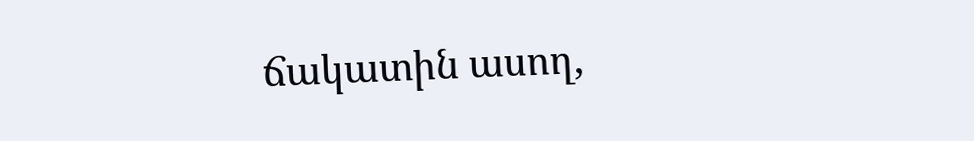ճակատին ասող,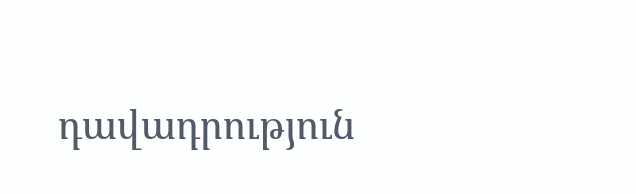դավադրություն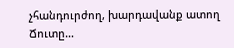չհանդուրժող, խարդավանք ատող Ճուտը…